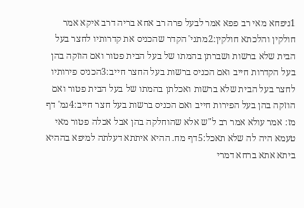1ניפחא מאי רב פפא אמר לבעל פרה רב אחא בריה דרב איקא אמר חולקין והלכתא חולקין:2מתני' הקדר שהכניס את קדרותיו לחצר בעל הבית שלא ברשות ושברתן בהמתו של בעל הבית פטור ואם הוזקה בהן בעל הקדרות חייב ואם הכניס ברשות בעל החצר חייב:3הכניס פירותיו לחצר בעל הבית שלא ברשות ואכלתן בהמתו של בעל הבית פטור ואם הוזקה בהן בעל הפירות חייב ואם הכניס ברשות בעל חצר חייב:4גמ' דף מז: אמר עולא אמר רב ל"ש אלא שהוחלקה בהן אבל אכלה פטור מאי טעמא היה לה שלא תאכל:5דף מח. ההיא איתתא דעלתה למיפא בההיא ביתא אתא ברחא דמרי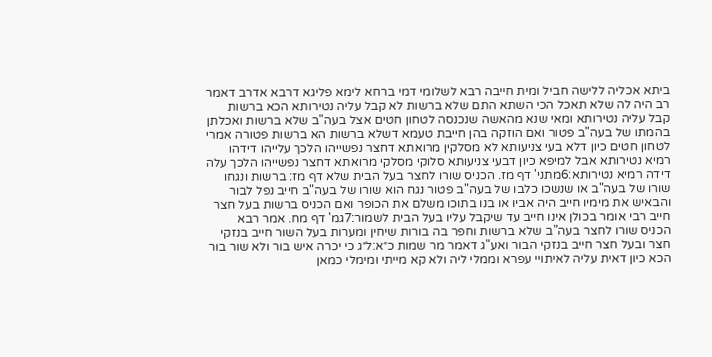ביתא אכליה ללישה חביל ומית חייבה רבא לשלומי דמי ברחא לימא פליגא דרבא אדרב דאמר רב היה לה שלא תאכל הכי השתא התם שלא ברשות לא קבל עליה נטירותא הכא ברשות קבל עליה נטירותא ומאי שנא מהאשה שנכנסה לטחון חטים אצל בעה"ב שלא ברשות ואכלתן בהמתו של בעה"ב פטור ואם הוזקה בהן חייבת טעמא דשלא ברשות הא ברשות פטורה אמרי לטחון חטים כיון דלא בעי צניעותא לא מסלקין מרואתא דחצר נפשייהו הלכך עלייהו דידהו רמיא נטירותא אבל למיפא כיון דבעי צניעותא סלוקי מסלקי מרואתא דחצר נפשייהו הלכך עלה דידה רמיא נטירותא:6מתני' דף מז. הכניס שורו לחצר בעל הבית שלא דף מז: ברשות ונגחו שורו של בעה"ב או שנשכו כלבו של בעה"ב פטור נגח הוא שורו של בעה"ב חייב נפל לבור והבאיש את מימיו חייב היה אביו או בנו בתוכו משלם את הכופר ואם הכניס ברשות בעל חצר חייב רבי אומר בכולן אינו חייב עד שיקבל עליו בעל הבית לשמור:7גמ' דף מח. אמר רבא הכניס שורו לחצר בעה"ב שלא ברשות וחפר בה בורות שיחין ומערות בעל השור חייב בנזקי חצר ובעל חצר חייב בנזקי הבור ואע"ג דאמר מר שמות כ״א:ל״ג כי יכרה איש בור ולא שור בור הכא כיון דאית עליה לאיתויי עפרא וממלי ליה ולא קא מייתי ומימלי כמאן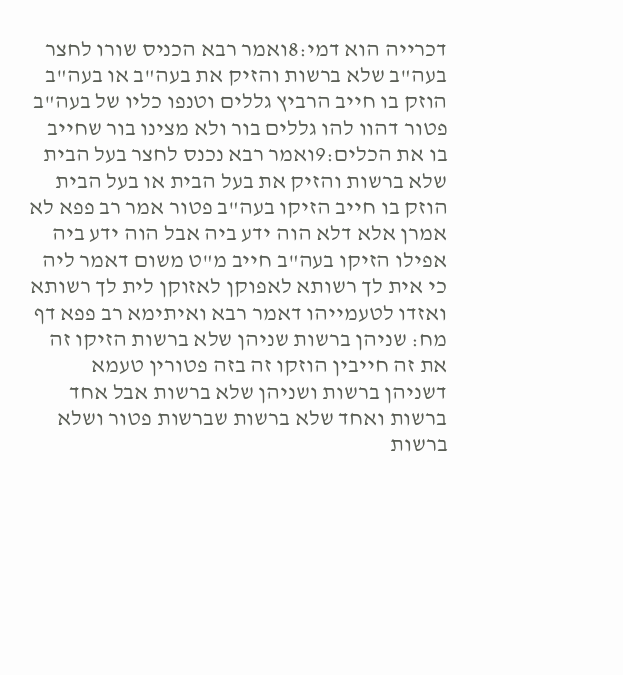דכרייה הוא דמי:8ואמר רבא הכניס שורו לחצר בעה"ב שלא ברשות והזיק את בעה"ב או בעה"ב הוזק בו חייב הרביץ גללים וטנפו כליו של בעה"ב פטור דהוו להו גללים בור ולא מצינו בור שחייב בו את הכלים:9ואמר רבא נכנס לחצר בעל הבית שלא ברשות והזיק את בעל הבית או בעל הבית הוזק בו חייב הזיקו בעה"ב פטור אמר רב פפא לא אמרן אלא דלא הוה ידע ביה אבל הוה ידע ביה אפילו הזיקו בעה"ב חייב מ"ט משום דאמר ליה כי אית לך רשותא לאפוקן לאזוקן לית לך רשותא ואזדו לטעמייהו דאמר רבא ואיתימא רב פפא דף מח: שניהן ברשות שניהן שלא ברשות הזיקו זה את זה חייבין הוזקו זה בזה פטורין טעמא דשניהן ברשות ושניהן שלא ברשות אבל אחד ברשות ואחד שלא ברשות שברשות פטור ושלא ברשות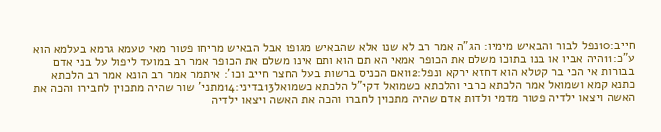חייב:10נפל לבור והבאיש מימיו: הג"ה אמר רב לא שנו אלא שהבאיש מגופו אבל הבאיש מריחו פטור מאי טעמא גרמא בעלמא הוא ע"כ:11היה אביו או בנו בתוכו משלם את הכופר אמאי הא תם הוא ותם אינו משלם את הכופר אמר רב במועד ליפול על בני אדם בבורות אי הכי בר קטלא הוא דחזא ירקא ונפל:12ואם הכניס ברשות בעל החצר חייב וכו': איתמר אמר רב הונא אמר רב הלכתא כתנא קמא ושמואל אמר הלכתא כרבי והלכתא כשמואל דקי"ל הלכתא כשמואל13בדיני:14מתני' שור שהיה מתכוין לחבירו והכה את האשה ויצאו ילדיה פטור מדמי ולדות אדם שהיה מתכוין לחברו והכה את האשה ויצאו ילדיה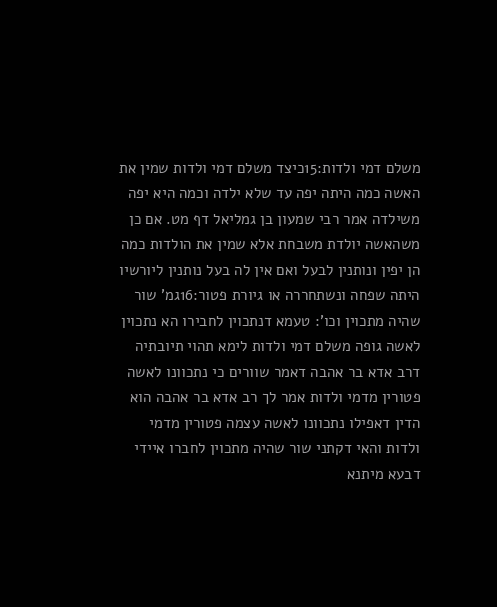משלם דמי ולדות:15כיצד משלם דמי ולדות שמין את האשה כמה היתה יפה עד שלא ילדה וכמה היא יפה משילדה אמר רבי שמעון בן גמליאל דף מט. אם כן משהאשה יולדת משבחת אלא שמין את הולדות כמה הן יפין ונותנין לבעל ואם אין לה בעל נותנין ליורשיו היתה שפחה ונשתחררה או גיורת פטור:16גמ' שור שהיה מתכוין וכו': טעמא דנתכוין לחבירו הא נתכוין לאשה גופה משלם דמי ולדות לימא תהוי תיובתיה דרב אדא בר אהבה דאמר שוורים כי נתכוונו לאשה פטורין מדמי ולדות אמר לך רב אדא בר אהבה הוא הדין דאפילו נתכוונו לאשה עצמה פטורין מדמי ולדות והאי דקתני שור שהיה מתכוין לחברו איידי דבעא מיתנא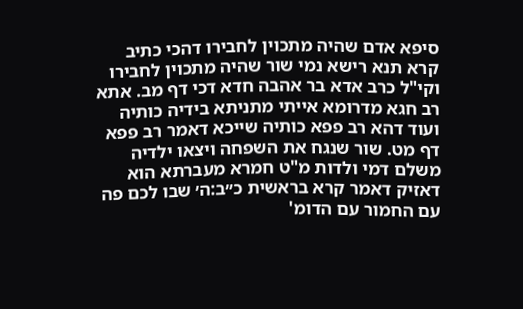סיפא אדם שהיה מתכוין לחבירו דהכי כתיב קרא תנא רישא נמי שור שהיה מתכוין לחבירו וקי"ל כרב אדא בר אהבה חדא דכי דף מב. אתא רב חגא מדרומא אייתי מתניתא בידיה כותיה ועוד דהא רב פפא כותיה שייכא דאמר רב פפא דף מט. שור שנגח את השפחה ויצאו ילדיה משלם דמי ולדות מ"ט חמרא מעברתא הוא דאזיק דאמר קרא בראשית כ״ב:ה׳ שבו לכם פה עם החמור עם הדומ'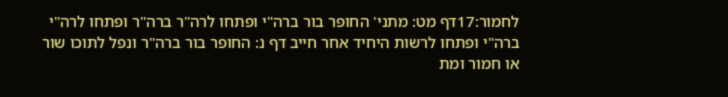לחמור:17דף מט: מתני' החופר בור ברה"י ופתחו לרה"ר ברה"ר ופתחו לרה"י ברה"י ופתחו לרשות היחיד אחר חייב דף נ: החופר בור ברה"ר ונפל לתוכו שור או חמור ומת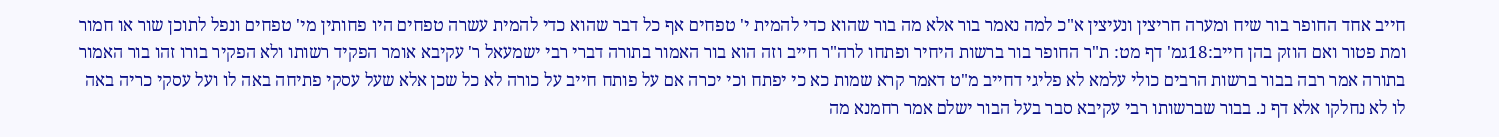חייב אחד החופר בור שיח ומערה חריצין ונעיצין א"כ למה נאמר בור אלא מה בור שהוא כדי להמית י' טפחים אף כל דבר שהוא כדי להמית עשרה טפחים היו פחותין מי' טפחים ונפל לתוכן שור או חמור ומת פטור ואם הוזק בהן חייב:18גמ' דף מט: ת"ר החופר בור ברשות היחיר ופתחו לרה"ר חייב וזה הוא בור האמור בתורה דברי רבי ישמעאל ר' עקיבא אומר הפקיד רשותו ולא הפקיר בורו זהו בור האמור בתורה אמר רבה בבור ברשות הרבים כולי עלמא לא פליגי דחייב מ"ט דאמר קרא שמות כא כי יפתח וכי יכרה אם על פותח חייב על כורה לא כל שכן אלא שעל עסקי פתיחה באה לו ועל עסקי כריה באה לו לא נחלקו אלא דף נ. בבור שברשותו רבי עקיבא סבר בעל הבור ישלם אמר רחמנא מה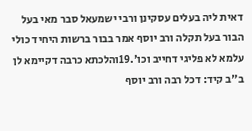דאית ליה בעלים עסקינן ורבי ישמעאל סבר מאי בעל הבור בעל תקלה ורב יוסף אמר בבור ברשות היחיד כולי עלמא לא פליגי דחייב וכו'.19והלכתא כרבה דקיימא לן ב"ב קיד: דכל רבה ורב יוסף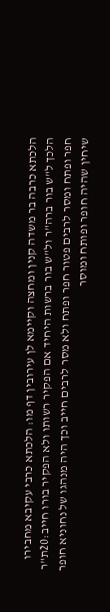הלכתא כרבה בר משדה קנין ומחצה וקיימא לן עירובין דף מו: הלכתא כרבי עקיבא מחבירו הלכך ל"ש בור ברה"ר ול"ש בור ברשות היחיד אם הפקיר רשותו ולא הפקיר בורו חייב:20ת"ר חפר ופתח ומסר לרבים פטור חפר ופתח ולא מסר לרבים חייב וכך היה מנהגו של נחוניא חופר שיחין שהיה חופר ופותח ומוסר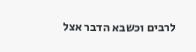לרבים וכשבא הדבר אצל